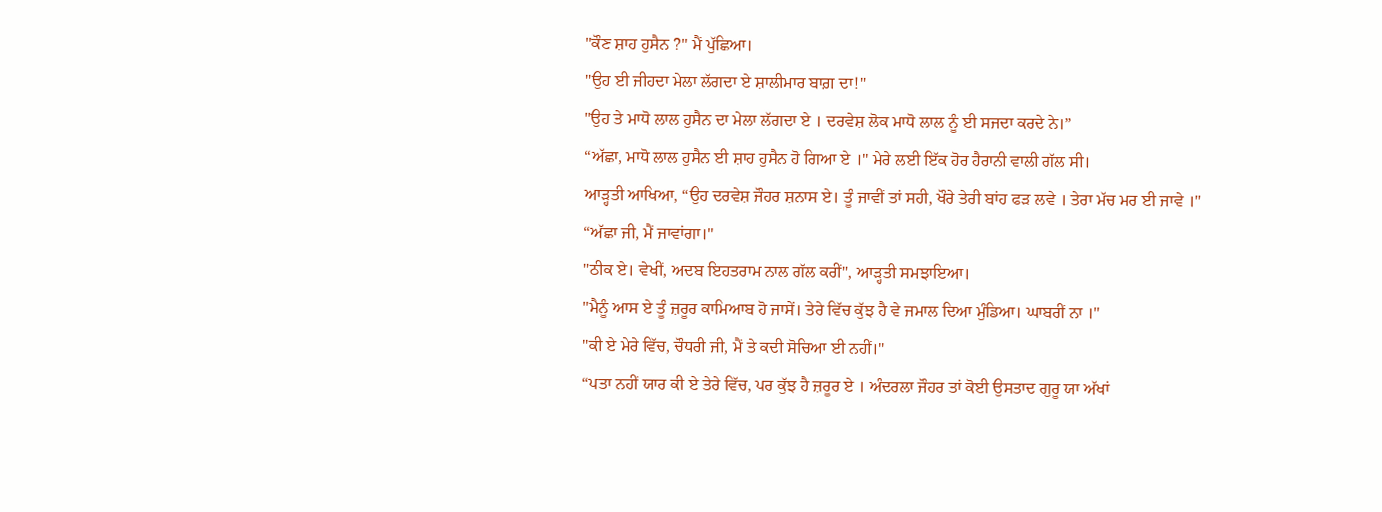"ਕੌਣ ਸ਼ਾਹ ਹੁਸੈਨ ?" ਮੈਂ ਪੁੱਛਿਆ।
"ਉਹ ਈ ਜੀਹਦਾ ਮੇਲਾ ਲੱਗਦਾ ਏ ਸ਼ਾਲੀਮਾਰ ਬਾਗ਼ ਦਾ!"
"ਉਹ ਤੇ ਮਾਧੋ ਲਾਲ ਹੁਸੈਨ ਦਾ ਮੇਲਾ ਲੱਗਦਾ ਏ । ਦਰਵੇਸ਼ ਲੋਕ ਮਾਧੋ ਲਾਲ ਨੂੰ ਈ ਸਜਦਾ ਕਰਦੇ ਨੇ।”
“ਅੱਛਾ, ਮਾਧੋ ਲਾਲ ਹੁਸੈਨ ਈ ਸ਼ਾਹ ਹੁਸੈਨ ਹੋ ਗਿਆ ਏ ।" ਮੇਰੇ ਲਈ ਇੱਕ ਹੋਰ ਹੈਰਾਨੀ ਵਾਲੀ ਗੱਲ ਸੀ।
ਆੜ੍ਹਤੀ ਆਖਿਆ, “ਉਹ ਦਰਵੇਸ਼ ਜੌਹਰ ਸ਼ਨਾਸ ਏ। ਤੂੰ ਜਾਵੀਂ ਤਾਂ ਸਹੀ, ਖੌਰੇ ਤੇਰੀ ਬਾਂਹ ਫੜ ਲਵੇ । ਤੇਰਾ ਮੱਚ ਮਰ ਈ ਜਾਵੇ ।"
“ਅੱਛਾ ਜੀ, ਮੈਂ ਜਾਵਾਂਗਾ।"
"ਠੀਕ ਏ। ਵੇਖੀਂ, ਅਦਬ ਇਹਤਰਾਮ ਨਾਲ ਗੱਲ ਕਰੀਂ", ਆੜ੍ਹਤੀ ਸਮਝਾਇਆ।
"ਮੈਨੂੰ ਆਸ ਏ ਤੂੰ ਜ਼ਰੂਰ ਕਾਮਿਆਬ ਹੋ ਜਾਸੇਂ। ਤੇਰੇ ਵਿੱਚ ਕੁੱਝ ਹੈ ਵੇ ਜਮਾਲ ਦਿਆ ਮੁੰਡਿਆ। ਘਾਬਰੀਂ ਨਾ ।"
"ਕੀ ਏ ਮੇਰੇ ਵਿੱਚ, ਚੌਧਰੀ ਜੀ, ਮੈਂ ਤੇ ਕਦੀ ਸੋਚਿਆ ਈ ਨਹੀਂ।"
“ਪਤਾ ਨਹੀਂ ਯਾਰ ਕੀ ਏ ਤੇਰੇ ਵਿੱਚ, ਪਰ ਕੁੱਝ ਹੈ ਜ਼ਰੂਰ ਏ । ਅੰਦਰਲਾ ਜੌਹਰ ਤਾਂ ਕੋਈ ਉਸਤਾਦ ਗੁਰੂ ਯਾ ਅੱਖਾਂ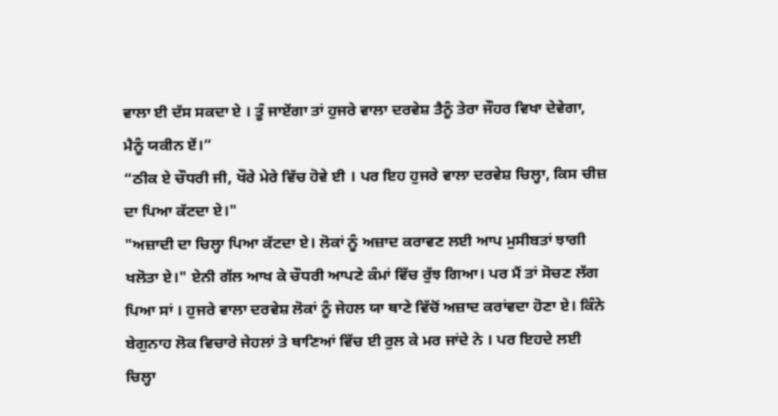ਵਾਲਾ ਈ ਦੱਸ ਸਕਦਾ ਏ । ਤੂੰ ਜਾਏਂਗਾ ਤਾਂ ਹੁਜਰੇ ਵਾਲਾ ਦਰਵੇਸ਼ ਤੈਨੂੰ ਤੇਰਾ ਜੌਹਰ ਵਿਖਾ ਦੇਵੇਗਾ, ਮੈਨੂੰ ਯਕੀਨ ਏਂ।”
“ਠੀਕ ਏ ਚੌਧਰੀ ਜੀ, ਖੌਰੇ ਮੇਰੇ ਵਿੱਚ ਹੋਵੇ ਈ । ਪਰ ਇਹ ਹੁਜਰੇ ਵਾਲਾ ਦਰਵੇਸ਼ ਚਿਲ੍ਹਾ, ਕਿਸ ਚੀਜ਼ ਦਾ ਪਿਆ ਕੱਟਦਾ ਏ।"
"ਅਜ਼ਾਦੀ ਦਾ ਚਿਲ੍ਹਾ ਪਿਆ ਕੱਟਦਾ ਏ। ਲੋਕਾਂ ਨੂੰ ਅਜ਼ਾਦ ਕਰਾਵਣ ਲਈ ਆਪ ਮੁਸੀਬਤਾਂ ਝਾਗੀ ਖਲੋਤਾ ਏ।" ਏਨੀ ਗੱਲ ਆਖ ਕੇ ਚੌਧਰੀ ਆਪਣੇ ਕੰਮਾਂ ਵਿੱਚ ਰੁੱਝ ਗਿਆ। ਪਰ ਮੈਂ ਤਾਂ ਸੋਚਣ ਲੱਗ ਪਿਆ ਸਾਂ । ਹੁਜਰੇ ਵਾਲਾ ਦਰਵੇਸ਼ ਲੋਕਾਂ ਨੂੰ ਜੇਹਲ ਯਾ ਥਾਣੇ ਵਿੱਚੋਂ ਅਜ਼ਾਦ ਕਰਾਂਵਦਾ ਹੋਣਾ ਏ। ਕਿੰਨੇ ਬੇਗੁਨਾਹ ਲੋਕ ਵਿਚਾਰੇ ਜੇਹਲਾਂ ਤੇ ਥਾਣਿਆਂ ਵਿੱਚ ਈ ਰੁਲ ਕੇ ਮਰ ਜਾਂਦੇ ਨੇ । ਪਰ ਇਹਦੇ ਲਈ ਚਿਲ੍ਹਾ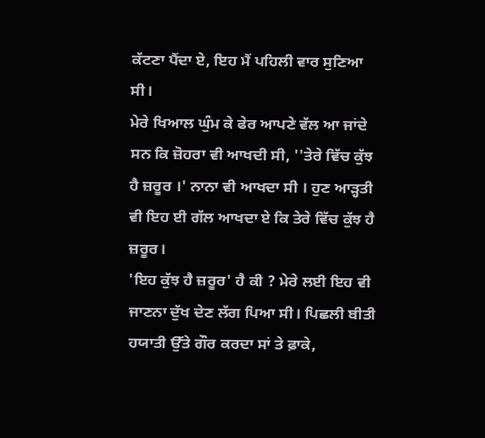ਕੱਟਣਾ ਪੈਂਦਾ ਏ, ਇਹ ਮੈਂ ਪਹਿਲੀ ਵਾਰ ਸੁਣਿਆ ਸੀ।
ਮੇਰੇ ਖਿਆਲ ਘੁੰਮ ਕੇ ਫੇਰ ਆਪਣੇ ਵੱਲ ਆ ਜਾਂਦੇ ਸਨ ਕਿ ਜ਼ੋਹਰਾ ਵੀ ਆਖਦੀ ਸੀ, ''ਤੇਰੇ ਵਿੱਚ ਕੁੱਝ ਹੈ ਜ਼ਰੂਰ ।' ਨਾਨਾ ਵੀ ਆਖਦਾ ਸੀ । ਹੁਣ ਆੜ੍ਹਤੀ ਵੀ ਇਹ ਈ ਗੱਲ ਆਖਦਾ ਏ ਕਿ ਤੇਰੇ ਵਿੱਚ ਕੁੱਝ ਹੈ ਜ਼ਰੂਰ।
'ਇਹ ਕੁੱਝ ਹੈ ਜ਼ਰੂਰ' ਹੈ ਕੀ ? ਮੇਰੇ ਲਈ ਇਹ ਵੀ ਜਾਣਨਾ ਦੁੱਖ ਦੇਣ ਲੱਗ ਪਿਆ ਸੀ। ਪਿਛਲੀ ਬੀਤੀ ਹਯਾਤੀ ਉੱਤੇ ਗੌਰ ਕਰਦਾ ਸਾਂ ਤੇ ਫ਼ਾਕੇ,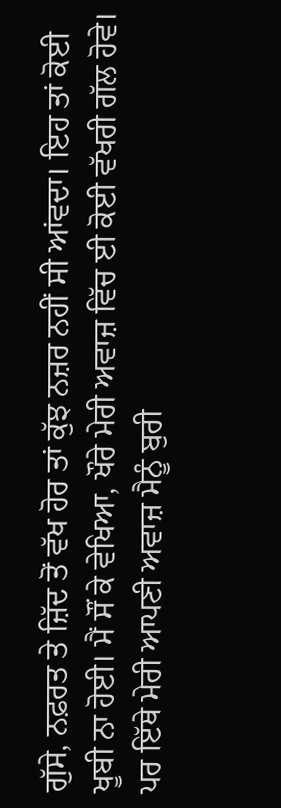ਗੁੱਸੇ, ਨਫ਼ਰਤ ਤੇ ਜ਼ਿੱਦ ਤੋਂ ਵੱਖ ਹੋਰ ਤਾਂ ਕੁੱਝ ਨਜ਼ਰ ਨਹੀਂ ਸੀ ਆਂਵਦਾ। ਇਹ ਤਾਂ ਕੋਈ ਖੂਬੀ ਨਾ ਹੋਈ। ਮੈਂ ਸੌਂ ਕੇ ਵੇਖਿਆ, ਖੌਰੇ ਮੇਰੀ ਅਵਾਜ਼ ਵਿੱਚ ਈ ਕੋਈ ਵੱਖਰੀ ਗੱਲ ਹੋਵੇ।
ਪਰ ਇੱਥੇ ਮੇਰੀ ਆਪਣੀ ਅਵਾਜ਼ ਮੈਨੂੰ ਬੁਰੀ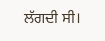ਲੱਗਦੀ ਸੀ।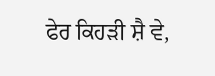ਫੇਰ ਕਿਹੜੀ ਸ਼ੈ ਵੇ,